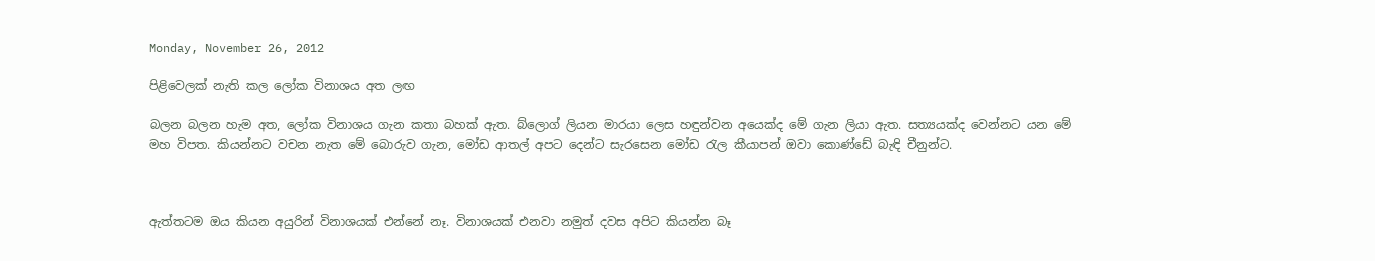Monday, November 26, 2012

පිළිවෙලක් නැති කල ලෝක විනාශය අත ලඟ

බලන බලන හැම අත, ලෝක විනාශය ගැන කතා බහක් ඇත. බ්ලොග් ලියන මාරයා ලෙස හඳුන්වන අයෙක්ද මේ ගැන ලියා ඇත. සත්‍යයක්ද වෙන්නට යන මේ මහ විපත. කියන්නට වචන නැත මේ බොරුව ගැන, මෝඩ ආතල් අපට දෙන්ට සැරසෙන මෝඩ රැල කීයාපන් ඔවා කොණ්ඩේ බැඳි චීනුන්ට.



ඇත්තටම ඔය කියන අයුරින් විනාශයක් එන්නේ නෑ. විනාශයක් එනවා නමුත් දවස අපිට කියන්න බෑ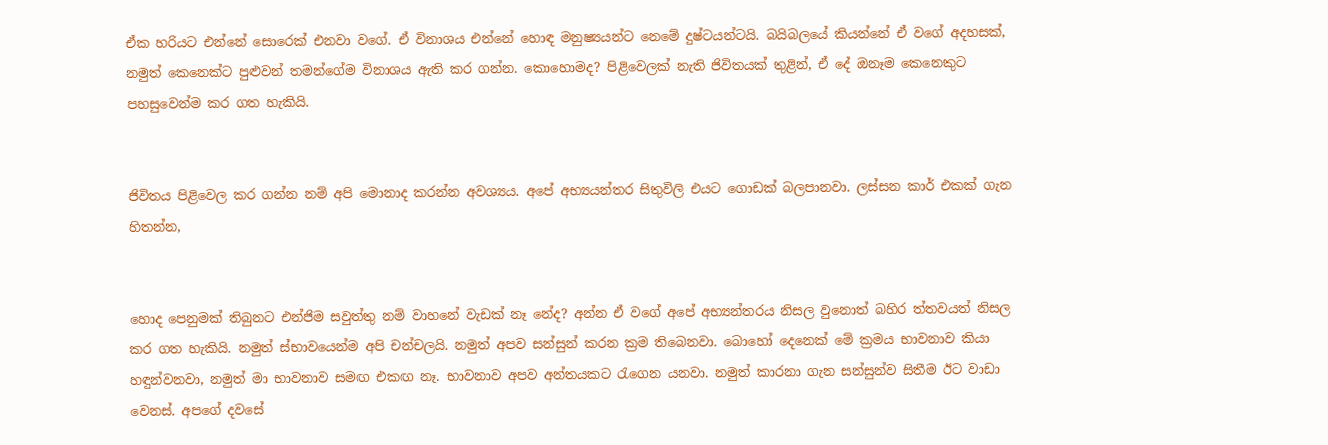ඒක හරියට එන්නේ සොරෙක් එනවා වගේ. ඒ විනාශය එන්නේ හොඳ මනුෂ්‍යයන්ට නෙමේ දුෂ්ටයන්ටයි. බයිබලයේ කියන්නේ ඒ වගේ අදහසක්, නමුත් කෙනෙක්ට පුළුවන් තමන්ගේම විනාශය ඇති කර ගන්න. කොහොමද? පිළිවෙලක් නැති ජිවිතයක් තුළින්, ඒ දේ ඔනෑම කෙනෙකුට පහසුවෙන්ම කර ගත හැකියි.


ජිවිතය පිළිවෙල කර ගන්න නම් අපි මොනාද කරන්න අවශ්‍යය. අපේ අභ්‍යයන්තර සිතුවිලි එයට‍ ගොඩක් බලපානවා. ලස්සන කාර් එකක් ගැන හිතන්න,


හොද පෙනුමක් තිබුනට එන්ජිම සවුත්තු නම් වාහනේ වැඩක් නෑ නේද? අන්න ඒ වගේ අපේ අභ්‍යන්තරය නිසල වුනොත් බහිර ත්තවයත් නිසල කර ගත හැකියි. නමුත් ස්භාවයෙන්ම අපි චන්චලයි. නමුත් අපව සන්සුන් කරන ක්‍රම තිබෙනවා. බොහෝ දෙනෙක් මේ ක්‍රමය භාවනාව කියා හඳුන්වනවා, නමුත් මා භාවනාව සමඟ එකඟ නෑ. භාවනාව අපව අන්තයකට රැගෙන යනවා. නමුත් කාරනා ගැන සන්සුන්ව සිතීම ඊට වාඩා වෙනස්. අපගේ දවසේ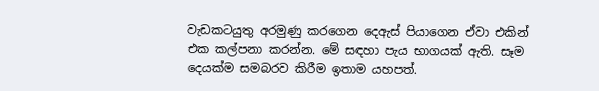වැඩකටයුතු අරමුණු කරගෙන දෙඇස් පියාගෙන ඒවා එකින් එක කල්පනා කරන්න. මේ සඳහා පැය භාගයක් ඇති. සෑම දෙයක්ම සමබරව කිරීම ඉතාම යහපත්.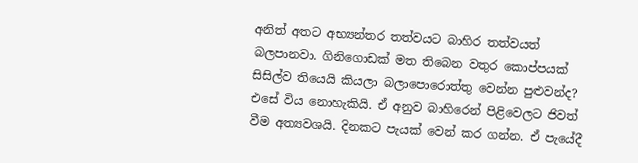අනිත් අතට අභ්‍යන්තර තත්වයට බාහිර තත්වයත් බලපානවා. ගිනිගොඩක් මත තිබෙන වතුර කොප්පයක් සිසිල්ව තියෙයි කියලා බලාපොරොත්තු වෙන්න පුළුවන්ද? එසේ විය නොහැකියි. ඒ අනුව බාහිරෙන් පිළිවෙලට ජිවත් වීම අත්‍යවශයි. දිනකට පැයක් වෙන් කර ගන්න. ඒ පැයේදී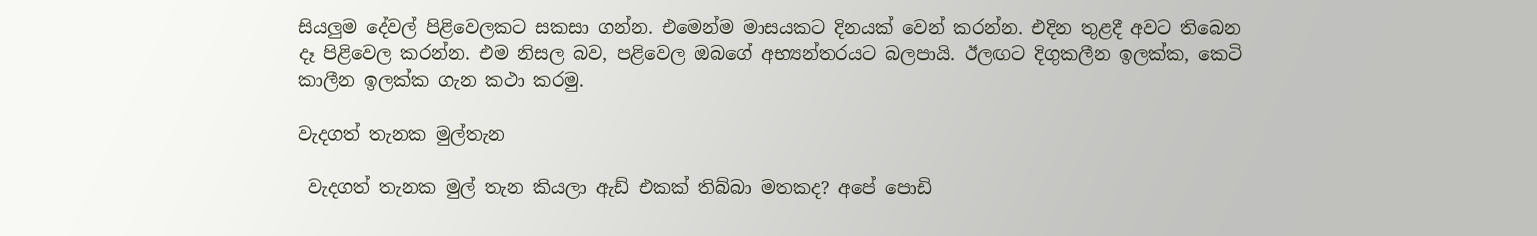සියලුම දේවල් පිළිවෙලකට සකසා ගන්න. එමෙන්ම මාසයකට දිනයක් වෙන් කරන්න. එදින තුළදී අවට තිබෙන දෑ පිළිවෙල කරන්න. එම නිසල බව, පළිවෙල ඔබගේ අභ්‍යන්තරයට බලපායි. ඊලඟට දිගුකලීන ඉලක්ක, කෙටි කාලීන ඉලක්ක ගැන කථා කරමු.

වැදගත් තැනක මුල්තැන

 වැදගත් තැනක මුල් තැන කියලා ඇඩ් එකක් තිබ්බා මතකද? අපේ පොඩි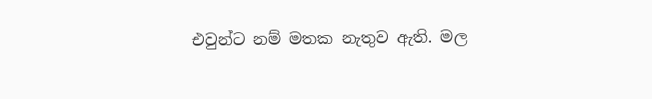එවුන්ට නම් මතක නැතුව ඇති. මල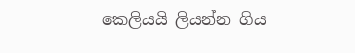කෙලියයි ලියන්න ගිය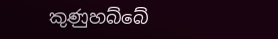කුණුහබ්බේ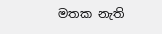මතක නැති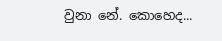වුනා නේ. කොහෙද...